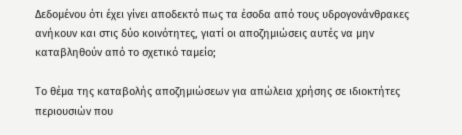Δεδομένου ότι έχει γίνει αποδεκτό πως τα έσοδα από τους υδρογονάνθρακες ανήκουν και στις δύο κοινότητες, γιατί οι αποζημιώσεις αυτές να μην καταβληθούν από το σχετικό ταμείο;

Το θέμα της καταβολής αποζημιώσεων για απώλεια χρήσης σε ιδιοκτήτες περιουσιών που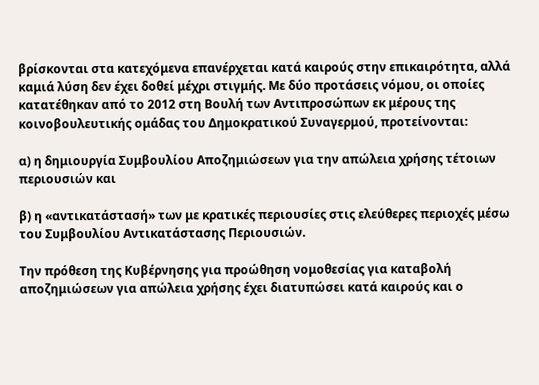βρίσκονται στα κατεχόμενα επανέρχεται κατά καιρούς στην επικαιρότητα, αλλά καμιά λύση δεν έχει δοθεί μέχρι στιγμής. Με δύο προτάσεις νόμου, οι οποίες κατατέθηκαν από το 2012 στη Βουλή των Αντιπροσώπων εκ μέρους της κοινοβουλευτικής ομάδας του Δημοκρατικού Συναγερμού, προτείνονται:

α) η δημιουργία Συμβουλίου Αποζημιώσεων για την απώλεια χρήσης τέτοιων περιουσιών και

β) η «αντικατάστασή» των με κρατικές περιουσίες στις ελεύθερες περιοχές μέσω του Συμβουλίου Αντικατάστασης Περιουσιών.

Την πρόθεση της Κυβέρνησης για προώθηση νομοθεσίας για καταβολή αποζημιώσεων για απώλεια χρήσης έχει διατυπώσει κατά καιρούς και ο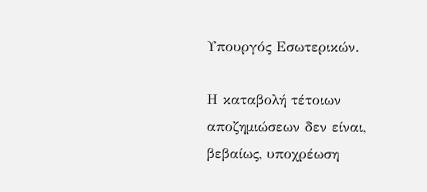Υπουργός Εσωτερικών.

Η καταβολή τέτοιων αποζημιώσεων δεν είναι, βεβαίως, υποχρέωση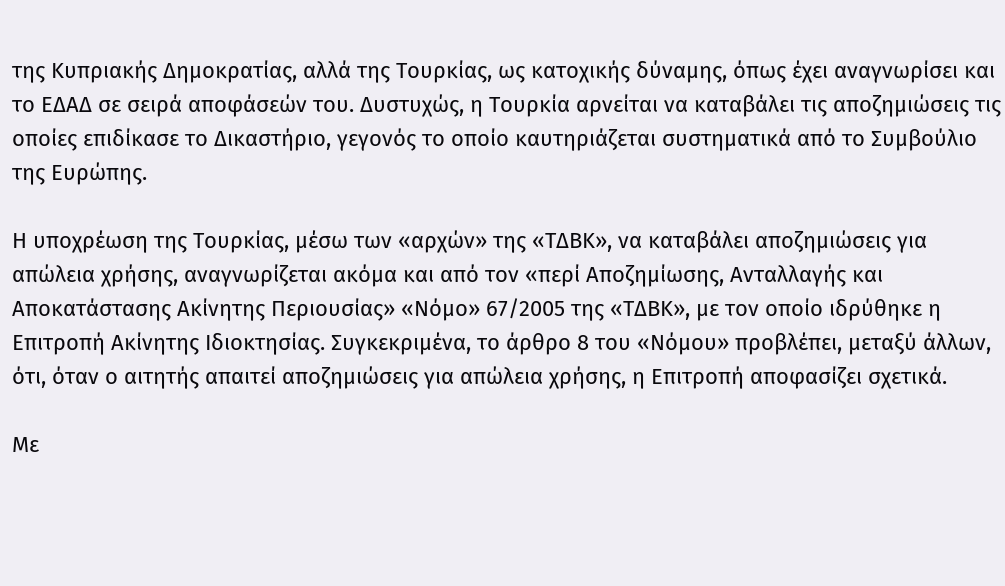της Κυπριακής Δημοκρατίας, αλλά της Τουρκίας, ως κατοχικής δύναμης, όπως έχει αναγνωρίσει και το ΕΔΑΔ σε σειρά αποφάσεών του. Δυστυχώς, η Τουρκία αρνείται να καταβάλει τις αποζημιώσεις τις οποίες επιδίκασε το Δικαστήριο, γεγονός το οποίο καυτηριάζεται συστηματικά από το Συμβούλιο της Ευρώπης.

Η υποχρέωση της Τουρκίας, μέσω των «αρχών» της «ΤΔΒΚ», να καταβάλει αποζημιώσεις για απώλεια χρήσης, αναγνωρίζεται ακόμα και από τον «περί Αποζημίωσης, Ανταλλαγής και Αποκατάστασης Ακίνητης Περιουσίας» «Νόμο» 67/2005 της «ΤΔΒΚ», με τον οποίο ιδρύθηκε η Επιτροπή Ακίνητης Ιδιοκτησίας. Συγκεκριμένα, το άρθρο 8 του «Νόμου» προβλέπει, μεταξύ άλλων, ότι, όταν ο αιτητής απαιτεί αποζημιώσεις για απώλεια χρήσης, η Επιτροπή αποφασίζει σχετικά.

Με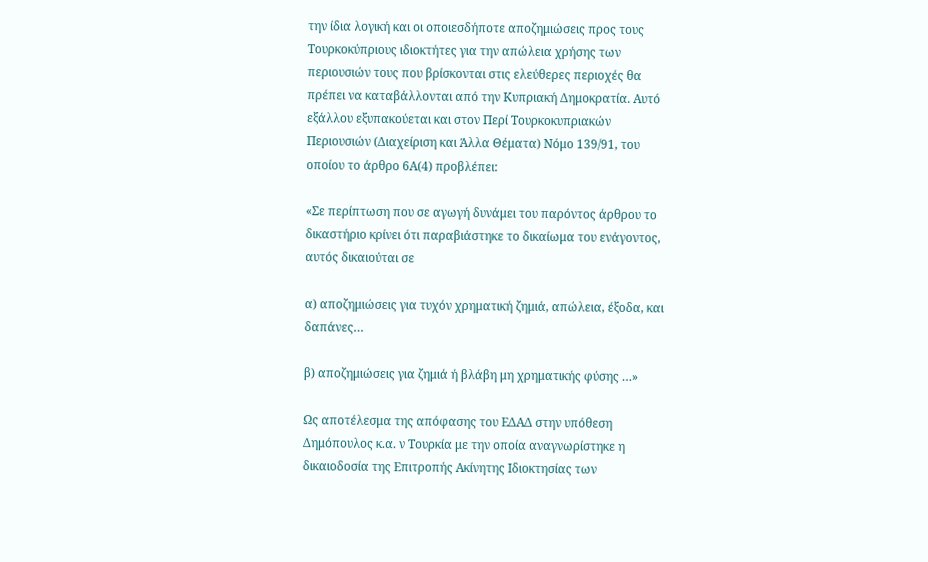την ίδια λογική και οι οποιεσδήποτε αποζημιώσεις προς τους Τουρκοκύπριους ιδιοκτήτες για την απώλεια χρήσης των περιουσιών τους που βρίσκονται στις ελεύθερες περιοχές θα πρέπει να καταβάλλονται από την Κυπριακή Δημοκρατία. Αυτό εξάλλου εξυπακούεται και στον Περί Τουρκοκυπριακών Περιουσιών (Διαχείριση και Άλλα Θέματα) Νόμο 139/91, του οποίου το άρθρο 6Α(4) προβλέπει:

«Σε περίπτωση που σε αγωγή δυνάμει του παρόντος άρθρου το δικαστήριο κρίνει ότι παραβιάστηκε το δικαίωμα του ενάγοντος, αυτός δικαιούται σε

α) αποζημιώσεις για τυχόν χρηματική ζημιά, απώλεια, έξοδα, και δαπάνες…

β) αποζημιώσεις για ζημιά ή βλάβη μη χρηματικής φύσης …»

Ως αποτέλεσμα της απόφασης του ΕΔΑΔ στην υπόθεση Δημόπουλος κ.α. ν Τουρκία με την οποία αναγνωρίστηκε η δικαιοδοσία της Επιτροπής Ακίνητης Ιδιοκτησίας των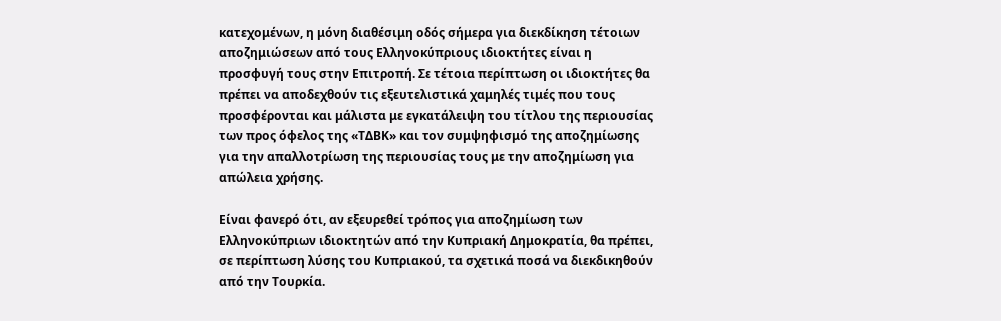κατεχομένων, η μόνη διαθέσιμη οδός σήμερα για διεκδίκηση τέτοιων αποζημιώσεων από τους Ελληνοκύπριους ιδιοκτήτες είναι η προσφυγή τους στην Επιτροπή. Σε τέτοια περίπτωση οι ιδιοκτήτες θα πρέπει να αποδεχθούν τις εξευτελιστικά χαμηλές τιμές που τους προσφέρονται και μάλιστα με εγκατάλειψη του τίτλου της περιουσίας των προς όφελος της «ΤΔΒΚ» και τον συμψηφισμό της αποζημίωσης για την απαλλοτρίωση της περιουσίας τους με την αποζημίωση για απώλεια χρήσης.

Είναι φανερό ότι, αν εξευρεθεί τρόπος για αποζημίωση των Ελληνοκύπριων ιδιοκτητών από την Κυπριακή Δημοκρατία, θα πρέπει, σε περίπτωση λύσης του Κυπριακού, τα σχετικά ποσά να διεκδικηθούν από την Τουρκία.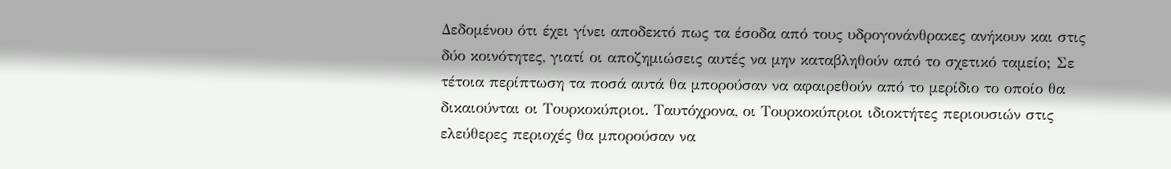Δεδομένου ότι έχει γίνει αποδεκτό πως τα έσοδα από τους υδρογονάνθρακες ανήκουν και στις δύο κοινότητες, γιατί οι αποζημιώσεις αυτές να μην καταβληθούν από το σχετικό ταμείο; Σε τέτοια περίπτωση τα ποσά αυτά θα μπορούσαν να αφαιρεθούν από το μερίδιο το οποίο θα δικαιούνται οι Τουρκοκύπριοι. Ταυτόχρονα, οι Τουρκοκύπριοι ιδιοκτήτες περιουσιών στις ελεύθερες περιοχές θα μπορούσαν να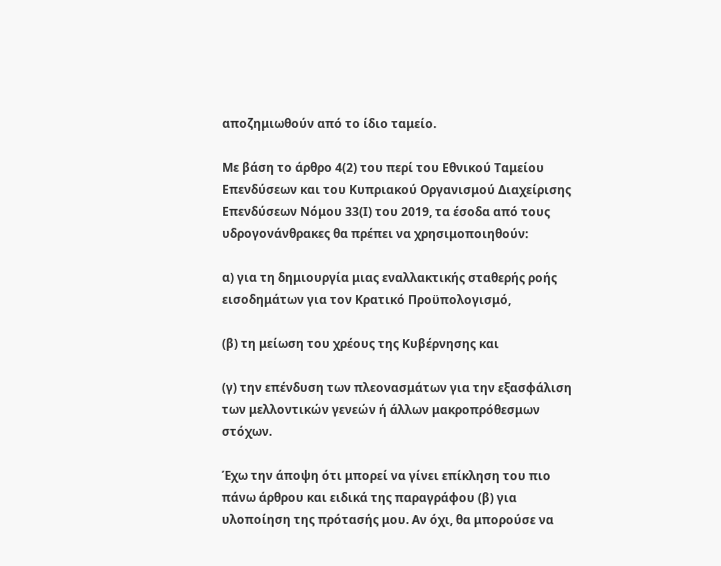αποζημιωθούν από το ίδιο ταμείο.

Με βάση το άρθρο 4(2) του περί του Εθνικού Ταμείου Επενδύσεων και του Κυπριακού Οργανισμού Διαχείρισης Επενδύσεων Νόμου 33(Ι) του 2019, τα έσοδα από τους υδρογονάνθρακες θα πρέπει να χρησιμοποιηθούν:

α) για τη δημιουργία μιας εναλλακτικής σταθερής ροής εισοδημάτων για τον Κρατικό Προϋπολογισμό,

(β) τη μείωση του χρέους της Κυβέρνησης και

(γ) την επένδυση των πλεονασμάτων για την εξασφάλιση των μελλοντικών γενεών ή άλλων μακροπρόθεσμων στόχων.

Έχω την άποψη ότι μπορεί να γίνει επίκληση του πιο πάνω άρθρου και ειδικά της παραγράφου (β) για υλοποίηση της πρότασής μου. Αν όχι, θα μπορούσε να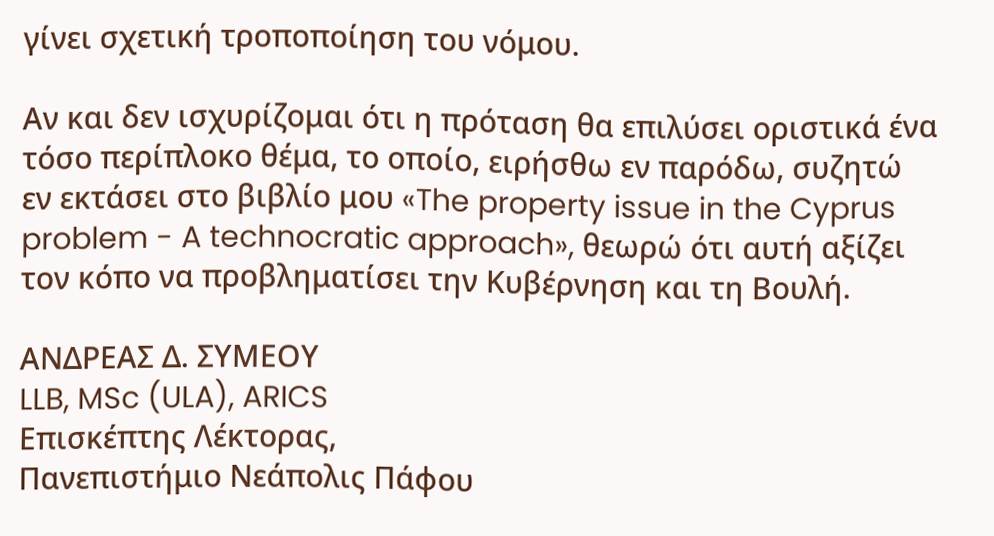γίνει σχετική τροποποίηση του νόμου.

Αν και δεν ισχυρίζομαι ότι η πρόταση θα επιλύσει οριστικά ένα τόσο περίπλοκο θέμα, το οποίο, ειρήσθω εν παρόδω, συζητώ εν εκτάσει στο βιβλίο μου «The property issue in the Cyprus problem - A technocratic approach», θεωρώ ότι αυτή αξίζει τον κόπο να προβληματίσει την Κυβέρνηση και τη Βουλή.

ΑΝΔΡΕΑΣ Δ. ΣΥΜΕΟΥ
LLB, MSc (ULA), ARICS
Επισκέπτης Λέκτορας,
Πανεπιστήμιο Νεάπολις Πάφου